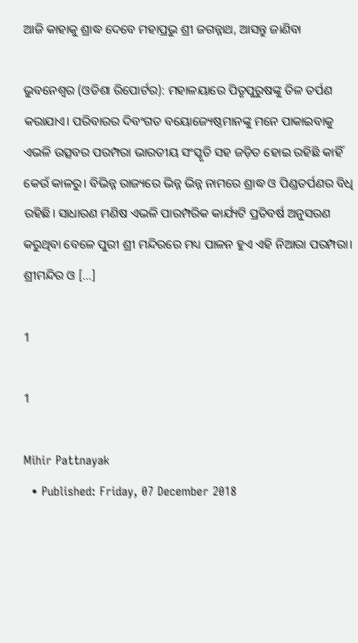ଆଜି କାହାକୁ ଶ୍ରାଦ୍ଧ ଦେବେ ମହାପ୍ରଭୁ ଶ୍ରୀ ଜଗନ୍ନାଥ, ଆସନ୍ତୁ ଜାଣିବା

ଭୁବନେଶ୍ୱର (ଓଡିଶା ରିପୋର୍ଟର): ମହାଳୟାରେ ପିତୃପୁରୁଷଙ୍କୁ ତିଳ ତର୍ପଣ କରାଯାଏ। ପରିବାରର ଦିବଂଗତ ବୟୋଜ୍ୟେଷ୍ଠମାନଙ୍କୁ ମନେ ପାକାଇବାକୁ ଏଭଳି ଉତ୍ସବର ପରମ୍ପରା ଭାରତୀୟ ସଂସ୍କୃତି ସହ ଜଡ଼ିତ ହୋଇ ରହିଛି କାହିଁ କେଉଁ କାଳରୁ। ବିଭିନ୍ନ ରାଜ୍ୟରେ ଭିନ୍ନ ଭିନ୍ନ ନାମରେ ଶ୍ରାଦ୍ଧ ଓ ପିଣ୍ଡତର୍ପଣର ବିଧି ରହିଛି। ସାଧାରଣ ମଣିଷ ଏଭଳି ପାରମ୍ପରିକ କାର୍ଯ୍ୟଟି ପ୍ରତିବର୍ଷ ଅନୁସରଣ କରୁଥିବା ବେଳେ ପୁରୀ ଶ୍ରୀ ମନ୍ଦିରରେ ମଧ୍ୟ ପାଳନ ହୁଏ ଏହି ନିଆରା ପରମ୍ପରା। ଶ୍ରୀମନ୍ଦିର ଓ […]

1

1

Mihir Pattnayak
  • Published: Friday, 07 December 2018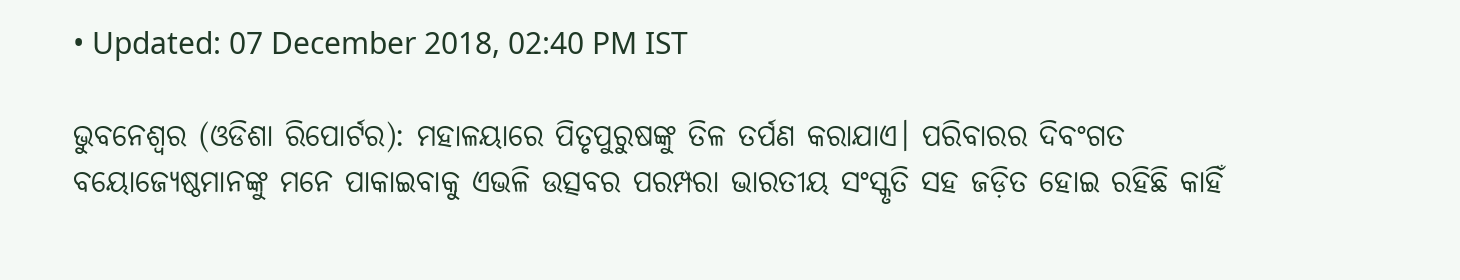• Updated: 07 December 2018, 02:40 PM IST

ଭୁବନେଶ୍ୱର (ଓଡିଶା ରିପୋର୍ଟର): ମହାଳୟାରେ ପିତୃପୁରୁଷଙ୍କୁ ତିଳ ତର୍ପଣ କରାଯାଏ। ପରିବାରର ଦିବଂଗତ ବୟୋଜ୍ୟେଷ୍ଠମାନଙ୍କୁ ମନେ ପାକାଇବାକୁ ଏଭଳି ଉତ୍ସବର ପରମ୍ପରା ଭାରତୀୟ ସଂସ୍କୃତି ସହ ଜଡ଼ିତ ହୋଇ ରହିଛି କାହିଁ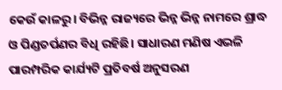କେଉଁ କାଳରୁ। ବିଭିନ୍ନ ରାଜ୍ୟରେ ଭିନ୍ନ ଭିନ୍ନ ନାମରେ ଶ୍ରାଦ୍ଧ ଓ ପିଣ୍ଡତର୍ପଣର ବିଧି ରହିଛି। ସାଧାରଣ ମଣିଷ ଏଭଳି ପାରମ୍ପରିକ କାର୍ଯ୍ୟଟି ପ୍ରତିବର୍ଷ ଅନୁସରଣ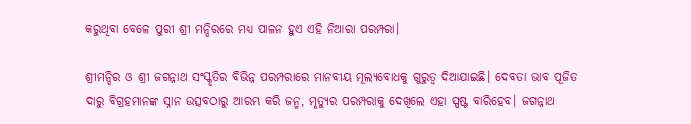କରୁଥିବା ବେଳେ ପୁରୀ ଶ୍ରୀ ମନ୍ଦିରରେ ମଧ୍ୟ ପାଳନ ହୁଏ ଏହି ନିଆରା ପରମ୍ପରା।

ଶ୍ରୀମନ୍ଦିର ଓ ଶ୍ରୀ ଜଗନ୍ନାଥ ସଂସ୍କୃତିର ବିଭିନ୍ନ ପରମ୍ପରାରେ ମାନବୀୟ ମୂଲ୍ୟବୋଧକୁ ଗୁରୁତ୍ୱ ଦିଆଯାଇଛି। ଦେବତା ଭାବ ପୂଜିତ ଦାରୁ ବିଗ୍ରହମାନଙ୍କ ସ୍ନାନ ଉତ୍ସବଠାରୁ ଆରମ୍ଭ କରି ଜନ୍ମ, ମୃତ୍ୟୁର ପରମ୍ପରାକୁ ଦେଖିଲେ ଏହା ସ୍ପଷ୍ଟ ବାରିହେବ। ଜଗନ୍ନାଥ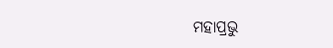ମହାପ୍ରଭୁ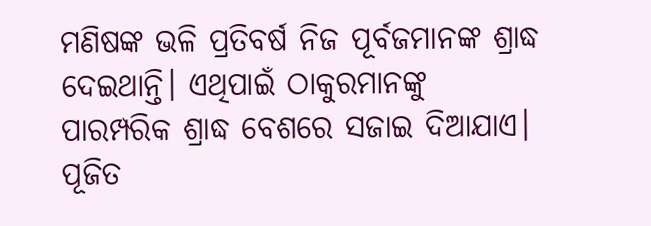ମଣିଷଙ୍କ ଭଳି ପ୍ରତିବର୍ଷ ନିଜ ପୂର୍ବଜମାନଙ୍କ ଶ୍ରାଦ୍ଧ ଦେଇଥାନ୍ତି। ଏଥିପାଇଁ ଠାକୁରମାନଙ୍କୁ ପାରମ୍ପରିକ ଶ୍ରାଦ୍ଧ ବେଶରେ ସଜାଇ ଦିଆଯାଏ। ପୂଜିତ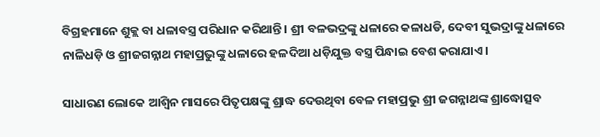ବିଗ୍ରହମାନେ ଶୁକ୍ଲ ବା ଧଳାବସ୍ତ୍ର ପରିଧାନ କରିଥାନ୍ତି। ଶ୍ରୀ ବଳଭଦ୍ରଙ୍କୁ ଧଳାରେ କଳାଧଡି, ଦେବୀ ସୁଭଦ୍ରାଙ୍କୁ ଧଳାରେ ନାଳିଧଡ଼ି ଓ ଶ୍ରୀଜଗନ୍ନାଥ ମହାପ୍ରଭୁଙ୍କୁ ଧଳାରେ ହଳଦିଆ ଧଡ଼ିଯୁକ୍ତ ବସ୍ତ୍ର ପିନ୍ଧାଇ ବେଶ କରାଯାଏ।

ସାଧାରଣ ଲୋକେ ଆଶ୍ୱିନ ମାସରେ ପିତୃପକ୍ଷଙ୍କୁ ଶ୍ରାଦ୍ଧ ଦେଉଥିବା ବେଳ ମହାପ୍ରଭୁ ଶ୍ରୀ ଜଗନ୍ନାଥଙ୍କ ଶ୍ରାଦ୍ଧୋତ୍ସବ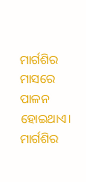ମାର୍ଗଶିର ମାସରେ ପାଳନ ହୋଇଥାଏ। ମାର୍ଗଶିର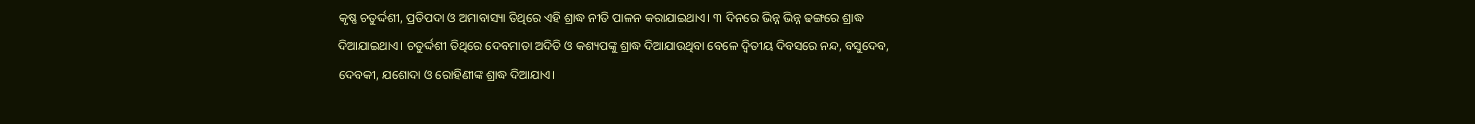କୃଷ୍ଣ ଚତୁର୍ଦ୍ଦଶୀ, ପ୍ରତିପଦା ଓ ଅମାବାସ୍ୟା ତିଥିରେ ଏହି ଶ୍ରାଦ୍ଧ ନୀତି ପାଳନ କରାଯାଇଥାଏ। ୩ ଦିନରେ ଭିନ୍ନ ଭିନ୍ନ ଢଙ୍ଗରେ ଶ୍ରାଦ୍ଧ ଦିଆଯାଇଥାଏ। ଚତୁର୍ଦ୍ଦଶୀ ତିଥିରେ ଦେବମାତା ଅଦିତି ଓ କଶ୍ୟପଙ୍କୁ ଶ୍ରାଦ୍ଧ ଦିଆଯାଉଥିବା ବେଳେ ଦ୍ୱିତୀୟ ଦିବସରେ ନନ୍ଦ, ବସୁଦେବ, ଦେବକୀ, ଯଶୋଦା ଓ ରୋହିଣୀଙ୍କ ଶ୍ରାଦ୍ଧ ଦିଆଯାଏ।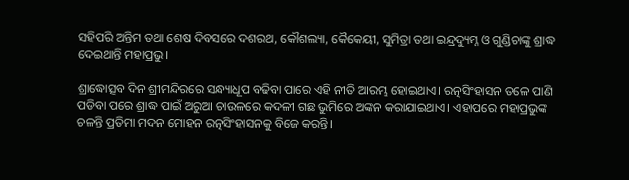ସହିପରି ଅନ୍ତିମ ତଥା ଶେଷ ଦିବସରେ ଦଶରଥ, କୌଶଲ୍ୟା, କୈକେୟୀ, ସୁମିତ୍ରା ତଥା ଇନ୍ଦ୍ରଦ୍ୟୁମ୍ନ ଓ ଗୁଣ୍ଡିଚାଙ୍କୁ ଶ୍ରାଦ୍ଧ ଦେଇଥାନ୍ତି ମହାପ୍ରଭୁ।

ଶ୍ରାଦ୍ଧୋତ୍ସବ ଦିନ ଶ୍ରୀମନ୍ଦିରରେ ସନ୍ଧ୍ୟାଧୂପ ବଢିବା ପାରେ ଏହି ନୀତି ଆରମ୍ଭ ହୋଇଥାଏ। ରତ୍ନସିଂହାସନ ତଳେ ପାଣି ପଡିବା ପରେ ଶ୍ରାଦ୍ଧ ପାଇଁ ଅରୁଆ ଚାଉଳରେ କଦଳୀ ଗଛ ଭୁମିରେ ଅଙ୍କନ କରାଯାଇଥାଏ। ଏହାପରେ ମହାପ୍ରଭୁଙ୍କ ଚଳନ୍ତି ପ୍ରତିମା ମଦନ ମୋହନ ରତ୍ନସିଂହାସନକୁ ବିଜେ କରନ୍ତି।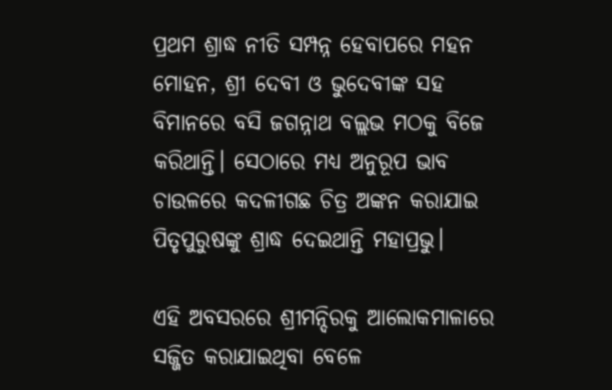ପ୍ରଥମ ଶ୍ରାଦ୍ଧ ନୀତି ସମ୍ପନ୍ନ ହେବାପରେ ମହନ ମୋହନ, ଶ୍ରୀ ଦେବୀ ଓ ଭୁଦେବୀଙ୍କ ସହ ବିମାନରେ ବସି ଜଗନ୍ନାଥ ବଲ୍ଲଭ ମଠକୁ ବିଜେ କରିଥାନ୍ତି। ସେଠାରେ ମଧ୍ୟ ଅନୁରୂପ ଭାବ ଚାଉଳରେ କଦଳୀଗଛ ଚିତ୍ର ଅଙ୍କନ କରାଯାଇ ପିତୃପୁରୁଷଙ୍କୁ ଶ୍ରାଦ୍ଧ ଦେଇଥାନ୍ତି ମହାପ୍ରଭୁ।

ଏହି ଅବସରରେ ଶ୍ରୀମନ୍ଦିରକୁ ଆଲୋକମାଳାରେ ସଜ୍ଜିତ କରାଯାଇଥିବା ବେଳେ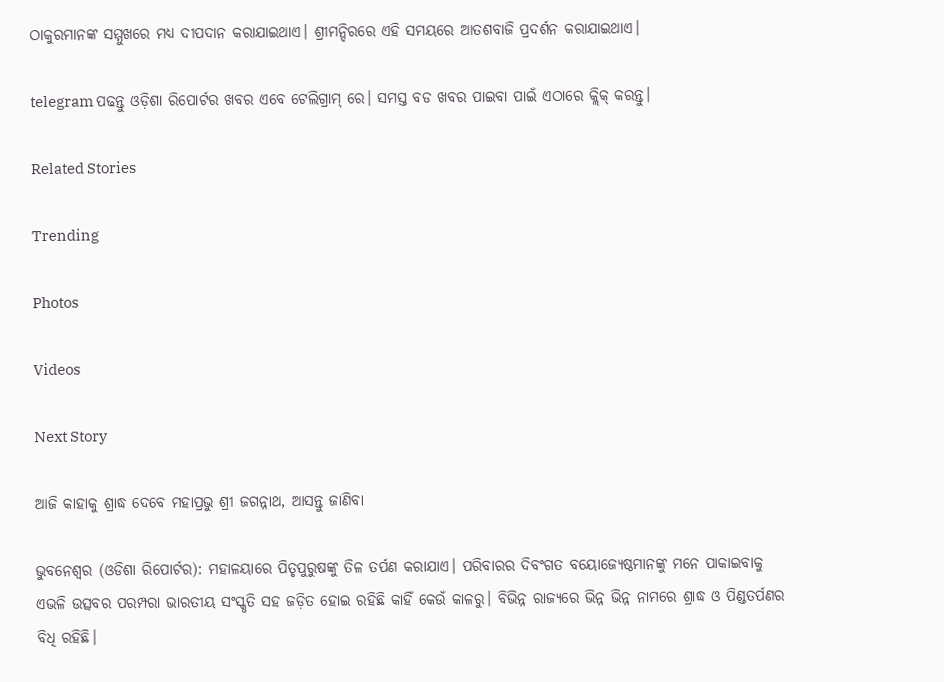ଠାକୁରମାନଙ୍କ ସମ୍ମୁଖରେ ମଧ୍ୟ ଦୀପଦାନ କରାଯାଇଥାଏ। ଶ୍ରୀମନ୍ଦିରରେ ଏହି ସମୟରେ ଆତଶବାଜି ପ୍ରଦର୍ଶନ କରାଯାଇଥାଏ।

telegram ପଢନ୍ତୁ ଓଡ଼ିଶା ରିପୋର୍ଟର ଖବର ଏବେ ଟେଲିଗ୍ରାମ୍ ରେ। ସମସ୍ତ ବଡ ଖବର ପାଇବା ପାଇଁ ଏଠାରେ କ୍ଲିକ୍ କରନ୍ତୁ।

Related Stories

Trending

Photos

Videos

Next Story

ଆଜି କାହାକୁ ଶ୍ରାଦ୍ଧ ଦେବେ ମହାପ୍ରଭୁ ଶ୍ରୀ ଜଗନ୍ନାଥ, ଆସନ୍ତୁ ଜାଣିବା

ଭୁବନେଶ୍ୱର (ଓଡିଶା ରିପୋର୍ଟର): ମହାଳୟାରେ ପିତୃପୁରୁଷଙ୍କୁ ତିଳ ତର୍ପଣ କରାଯାଏ। ପରିବାରର ଦିବଂଗତ ବୟୋଜ୍ୟେଷ୍ଠମାନଙ୍କୁ ମନେ ପାକାଇବାକୁ ଏଭଳି ଉତ୍ସବର ପରମ୍ପରା ଭାରତୀୟ ସଂସ୍କୃତି ସହ ଜଡ଼ିତ ହୋଇ ରହିଛି କାହିଁ କେଉଁ କାଳରୁ। ବିଭିନ୍ନ ରାଜ୍ୟରେ ଭିନ୍ନ ଭିନ୍ନ ନାମରେ ଶ୍ରାଦ୍ଧ ଓ ପିଣ୍ଡତର୍ପଣର ବିଧି ରହିଛି।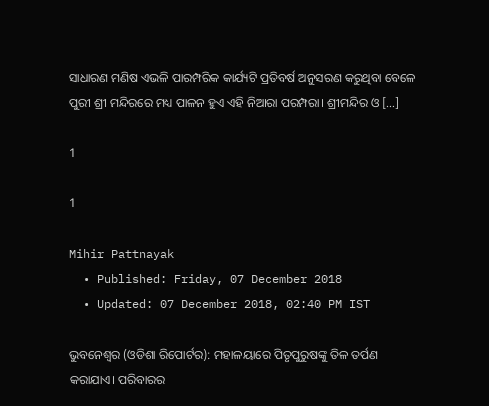ସାଧାରଣ ମଣିଷ ଏଭଳି ପାରମ୍ପରିକ କାର୍ଯ୍ୟଟି ପ୍ରତିବର୍ଷ ଅନୁସରଣ କରୁଥିବା ବେଳେ ପୁରୀ ଶ୍ରୀ ମନ୍ଦିରରେ ମଧ୍ୟ ପାଳନ ହୁଏ ଏହି ନିଆରା ପରମ୍ପରା। ଶ୍ରୀମନ୍ଦିର ଓ […]

1

1

Mihir Pattnayak
  • Published: Friday, 07 December 2018
  • Updated: 07 December 2018, 02:40 PM IST

ଭୁବନେଶ୍ୱର (ଓଡିଶା ରିପୋର୍ଟର): ମହାଳୟାରେ ପିତୃପୁରୁଷଙ୍କୁ ତିଳ ତର୍ପଣ କରାଯାଏ। ପରିବାରର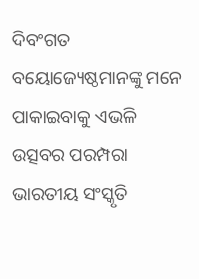ଦିବଂଗତ ବୟୋଜ୍ୟେଷ୍ଠମାନଙ୍କୁ ମନେ ପାକାଇବାକୁ ଏଭଳି ଉତ୍ସବର ପରମ୍ପରା ଭାରତୀୟ ସଂସ୍କୃତି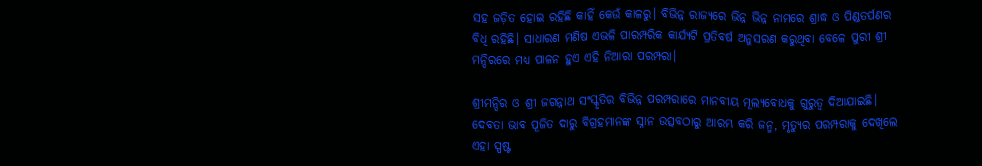ସହ ଜଡ଼ିତ ହୋଇ ରହିଛି କାହିଁ କେଉଁ କାଳରୁ। ବିଭିନ୍ନ ରାଜ୍ୟରେ ଭିନ୍ନ ଭିନ୍ନ ନାମରେ ଶ୍ରାଦ୍ଧ ଓ ପିଣ୍ଡତର୍ପଣର ବିଧି ରହିଛି। ସାଧାରଣ ମଣିଷ ଏଭଳି ପାରମ୍ପରିକ କାର୍ଯ୍ୟଟି ପ୍ରତିବର୍ଷ ଅନୁସରଣ କରୁଥିବା ବେଳେ ପୁରୀ ଶ୍ରୀ ମନ୍ଦିରରେ ମଧ୍ୟ ପାଳନ ହୁଏ ଏହି ନିଆରା ପରମ୍ପରା।

ଶ୍ରୀମନ୍ଦିର ଓ ଶ୍ରୀ ଜଗନ୍ନାଥ ସଂସ୍କୃତିର ବିଭିନ୍ନ ପରମ୍ପରାରେ ମାନବୀୟ ମୂଲ୍ୟବୋଧକୁ ଗୁରୁତ୍ୱ ଦିଆଯାଇଛି। ଦେବତା ଭାବ ପୂଜିତ ଦାରୁ ବିଗ୍ରହମାନଙ୍କ ସ୍ନାନ ଉତ୍ସବଠାରୁ ଆରମ୍ଭ କରି ଜନ୍ମ, ମୃତ୍ୟୁର ପରମ୍ପରାକୁ ଦେଖିଲେ ଏହା ସ୍ପଷ୍ଟ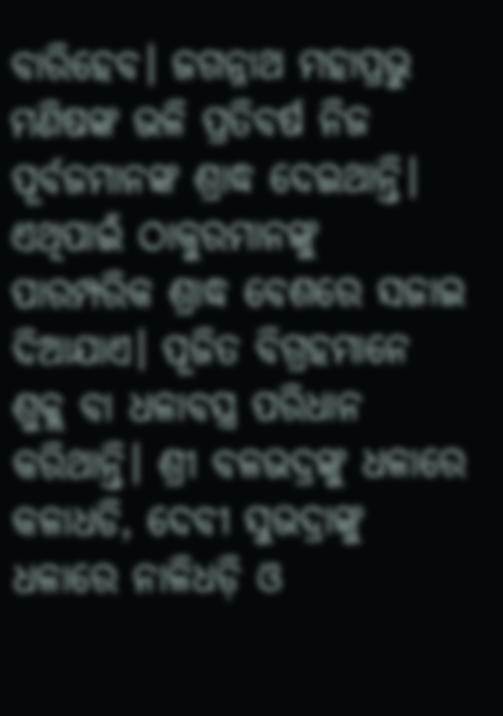ବାରିହେବ। ଜଗନ୍ନାଥ ମହାପ୍ରଭୁ ମଣିଷଙ୍କ ଭଳି ପ୍ରତିବର୍ଷ ନିଜ ପୂର୍ବଜମାନଙ୍କ ଶ୍ରାଦ୍ଧ ଦେଇଥାନ୍ତି। ଏଥିପାଇଁ ଠାକୁରମାନଙ୍କୁ ପାରମ୍ପରିକ ଶ୍ରାଦ୍ଧ ବେଶରେ ସଜାଇ ଦିଆଯାଏ। ପୂଜିତ ବିଗ୍ରହମାନେ ଶୁକ୍ଲ ବା ଧଳାବସ୍ତ୍ର ପରିଧାନ କରିଥାନ୍ତି। ଶ୍ରୀ ବଳଭଦ୍ରଙ୍କୁ ଧଳାରେ କଳାଧଡି, ଦେବୀ ସୁଭଦ୍ରାଙ୍କୁ ଧଳାରେ ନାଳିଧଡ଼ି ଓ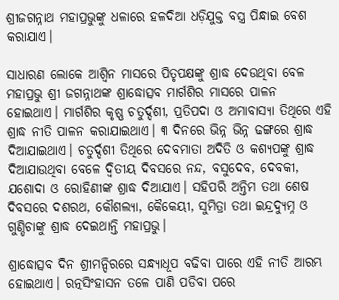ଶ୍ରୀଜଗନ୍ନାଥ ମହାପ୍ରଭୁଙ୍କୁ ଧଳାରେ ହଳଦିଆ ଧଡ଼ିଯୁକ୍ତ ବସ୍ତ୍ର ପିନ୍ଧାଇ ବେଶ କରାଯାଏ।

ସାଧାରଣ ଲୋକେ ଆଶ୍ୱିନ ମାସରେ ପିତୃପକ୍ଷଙ୍କୁ ଶ୍ରାଦ୍ଧ ଦେଉଥିବା ବେଳ ମହାପ୍ରଭୁ ଶ୍ରୀ ଜଗନ୍ନାଥଙ୍କ ଶ୍ରାଦ୍ଧୋତ୍ସବ ମାର୍ଗଶିର ମାସରେ ପାଳନ ହୋଇଥାଏ। ମାର୍ଗଶିର କୃଷ୍ଣ ଚତୁର୍ଦ୍ଦଶୀ, ପ୍ରତିପଦା ଓ ଅମାବାସ୍ୟା ତିଥିରେ ଏହି ଶ୍ରାଦ୍ଧ ନୀତି ପାଳନ କରାଯାଇଥାଏ। ୩ ଦିନରେ ଭିନ୍ନ ଭିନ୍ନ ଢଙ୍ଗରେ ଶ୍ରାଦ୍ଧ ଦିଆଯାଇଥାଏ। ଚତୁର୍ଦ୍ଦଶୀ ତିଥିରେ ଦେବମାତା ଅଦିତି ଓ କଶ୍ୟପଙ୍କୁ ଶ୍ରାଦ୍ଧ ଦିଆଯାଉଥିବା ବେଳେ ଦ୍ୱିତୀୟ ଦିବସରେ ନନ୍ଦ, ବସୁଦେବ, ଦେବକୀ, ଯଶୋଦା ଓ ରୋହିଣୀଙ୍କ ଶ୍ରାଦ୍ଧ ଦିଆଯାଏ। ସହିପରି ଅନ୍ତିମ ତଥା ଶେଷ ଦିବସରେ ଦଶରଥ, କୌଶଲ୍ୟା, କୈକେୟୀ, ସୁମିତ୍ରା ତଥା ଇନ୍ଦ୍ରଦ୍ୟୁମ୍ନ ଓ ଗୁଣ୍ଡିଚାଙ୍କୁ ଶ୍ରାଦ୍ଧ ଦେଇଥାନ୍ତି ମହାପ୍ରଭୁ।

ଶ୍ରାଦ୍ଧୋତ୍ସବ ଦିନ ଶ୍ରୀମନ୍ଦିରରେ ସନ୍ଧ୍ୟାଧୂପ ବଢିବା ପାରେ ଏହି ନୀତି ଆରମ୍ଭ ହୋଇଥାଏ। ରତ୍ନସିଂହାସନ ତଳେ ପାଣି ପଡିବା ପରେ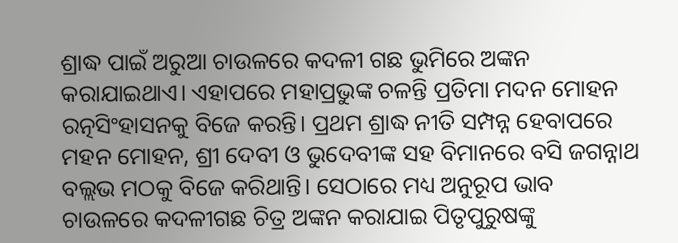ଶ୍ରାଦ୍ଧ ପାଇଁ ଅରୁଆ ଚାଉଳରେ କଦଳୀ ଗଛ ଭୁମିରେ ଅଙ୍କନ କରାଯାଇଥାଏ। ଏହାପରେ ମହାପ୍ରଭୁଙ୍କ ଚଳନ୍ତି ପ୍ରତିମା ମଦନ ମୋହନ ରତ୍ନସିଂହାସନକୁ ବିଜେ କରନ୍ତି। ପ୍ରଥମ ଶ୍ରାଦ୍ଧ ନୀତି ସମ୍ପନ୍ନ ହେବାପରେ ମହନ ମୋହନ, ଶ୍ରୀ ଦେବୀ ଓ ଭୁଦେବୀଙ୍କ ସହ ବିମାନରେ ବସି ଜଗନ୍ନାଥ ବଲ୍ଲଭ ମଠକୁ ବିଜେ କରିଥାନ୍ତି। ସେଠାରେ ମଧ୍ୟ ଅନୁରୂପ ଭାବ ଚାଉଳରେ କଦଳୀଗଛ ଚିତ୍ର ଅଙ୍କନ କରାଯାଇ ପିତୃପୁରୁଷଙ୍କୁ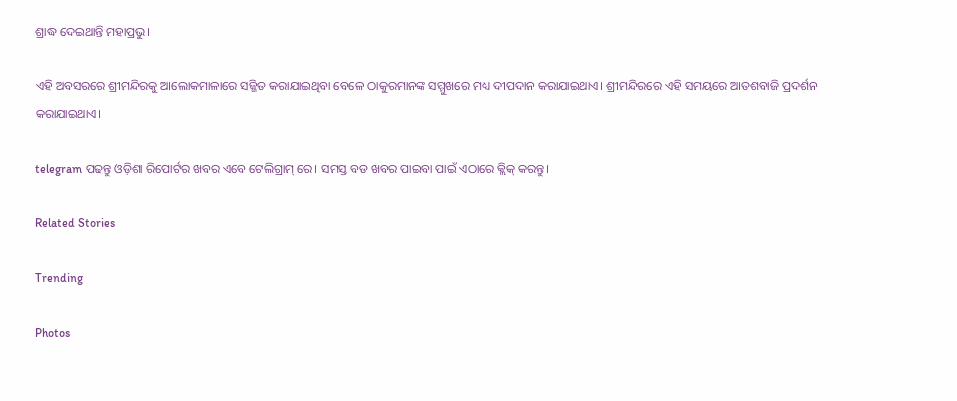ଶ୍ରାଦ୍ଧ ଦେଇଥାନ୍ତି ମହାପ୍ରଭୁ।

ଏହି ଅବସରରେ ଶ୍ରୀମନ୍ଦିରକୁ ଆଲୋକମାଳାରେ ସଜ୍ଜିତ କରାଯାଇଥିବା ବେଳେ ଠାକୁରମାନଙ୍କ ସମ୍ମୁଖରେ ମଧ୍ୟ ଦୀପଦାନ କରାଯାଇଥାଏ। ଶ୍ରୀମନ୍ଦିରରେ ଏହି ସମୟରେ ଆତଶବାଜି ପ୍ରଦର୍ଶନ କରାଯାଇଥାଏ।

telegram ପଢନ୍ତୁ ଓଡ଼ିଶା ରିପୋର୍ଟର ଖବର ଏବେ ଟେଲିଗ୍ରାମ୍ ରେ। ସମସ୍ତ ବଡ ଖବର ପାଇବା ପାଇଁ ଏଠାରେ କ୍ଲିକ୍ କରନ୍ତୁ।

Related Stories

Trending

Photos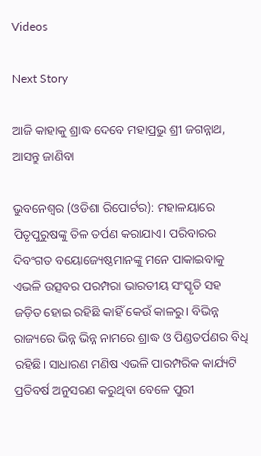Videos

Next Story

ଆଜି କାହାକୁ ଶ୍ରାଦ୍ଧ ଦେବେ ମହାପ୍ରଭୁ ଶ୍ରୀ ଜଗନ୍ନାଥ, ଆସନ୍ତୁ ଜାଣିବା

ଭୁବନେଶ୍ୱର (ଓଡିଶା ରିପୋର୍ଟର): ମହାଳୟାରେ ପିତୃପୁରୁଷଙ୍କୁ ତିଳ ତର୍ପଣ କରାଯାଏ। ପରିବାରର ଦିବଂଗତ ବୟୋଜ୍ୟେଷ୍ଠମାନଙ୍କୁ ମନେ ପାକାଇବାକୁ ଏଭଳି ଉତ୍ସବର ପରମ୍ପରା ଭାରତୀୟ ସଂସ୍କୃତି ସହ ଜଡ଼ିତ ହୋଇ ରହିଛି କାହିଁ କେଉଁ କାଳରୁ। ବିଭିନ୍ନ ରାଜ୍ୟରେ ଭିନ୍ନ ଭିନ୍ନ ନାମରେ ଶ୍ରାଦ୍ଧ ଓ ପିଣ୍ଡତର୍ପଣର ବିଧି ରହିଛି। ସାଧାରଣ ମଣିଷ ଏଭଳି ପାରମ୍ପରିକ କାର୍ଯ୍ୟଟି ପ୍ରତିବର୍ଷ ଅନୁସରଣ କରୁଥିବା ବେଳେ ପୁରୀ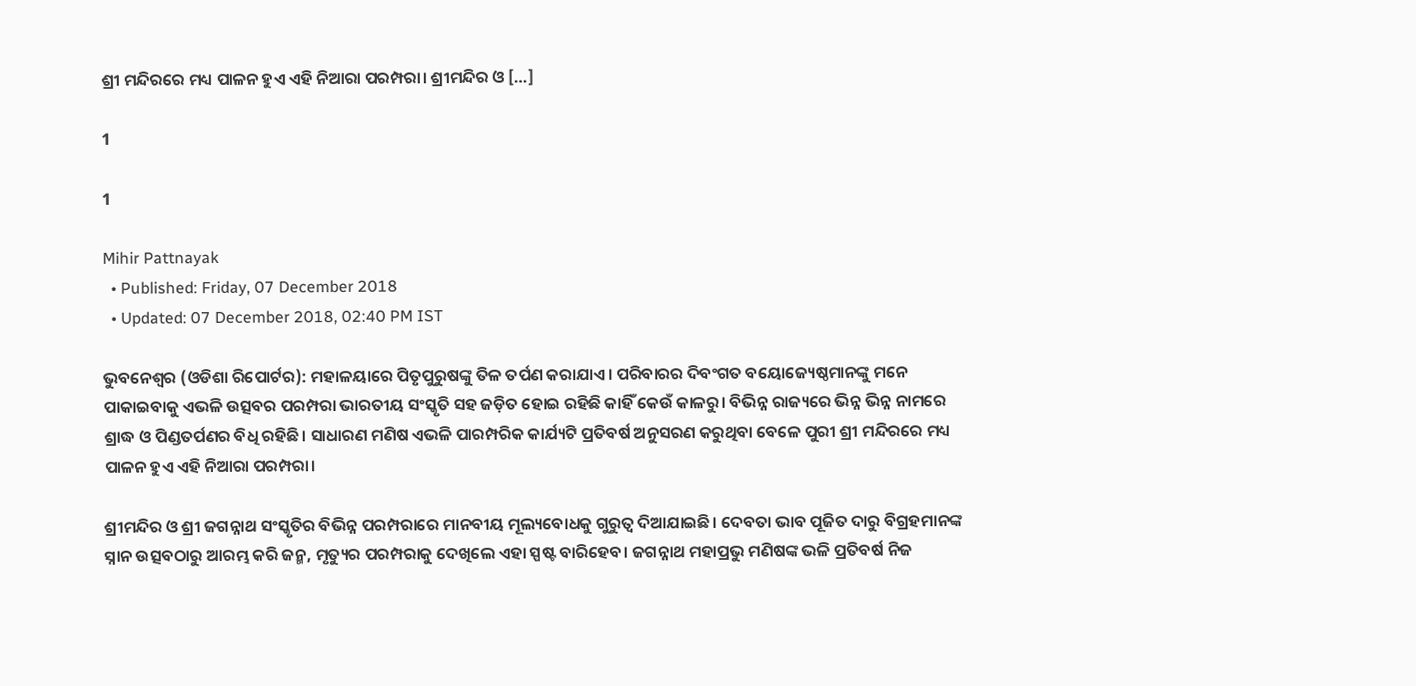ଶ୍ରୀ ମନ୍ଦିରରେ ମଧ୍ୟ ପାଳନ ହୁଏ ଏହି ନିଆରା ପରମ୍ପରା। ଶ୍ରୀମନ୍ଦିର ଓ […]

1

1

Mihir Pattnayak
  • Published: Friday, 07 December 2018
  • Updated: 07 December 2018, 02:40 PM IST

ଭୁବନେଶ୍ୱର (ଓଡିଶା ରିପୋର୍ଟର): ମହାଳୟାରେ ପିତୃପୁରୁଷଙ୍କୁ ତିଳ ତର୍ପଣ କରାଯାଏ। ପରିବାରର ଦିବଂଗତ ବୟୋଜ୍ୟେଷ୍ଠମାନଙ୍କୁ ମନେ ପାକାଇବାକୁ ଏଭଳି ଉତ୍ସବର ପରମ୍ପରା ଭାରତୀୟ ସଂସ୍କୃତି ସହ ଜଡ଼ିତ ହୋଇ ରହିଛି କାହିଁ କେଉଁ କାଳରୁ। ବିଭିନ୍ନ ରାଜ୍ୟରେ ଭିନ୍ନ ଭିନ୍ନ ନାମରେ ଶ୍ରାଦ୍ଧ ଓ ପିଣ୍ଡତର୍ପଣର ବିଧି ରହିଛି। ସାଧାରଣ ମଣିଷ ଏଭଳି ପାରମ୍ପରିକ କାର୍ଯ୍ୟଟି ପ୍ରତିବର୍ଷ ଅନୁସରଣ କରୁଥିବା ବେଳେ ପୁରୀ ଶ୍ରୀ ମନ୍ଦିରରେ ମଧ୍ୟ ପାଳନ ହୁଏ ଏହି ନିଆରା ପରମ୍ପରା।

ଶ୍ରୀମନ୍ଦିର ଓ ଶ୍ରୀ ଜଗନ୍ନାଥ ସଂସ୍କୃତିର ବିଭିନ୍ନ ପରମ୍ପରାରେ ମାନବୀୟ ମୂଲ୍ୟବୋଧକୁ ଗୁରୁତ୍ୱ ଦିଆଯାଇଛି। ଦେବତା ଭାବ ପୂଜିତ ଦାରୁ ବିଗ୍ରହମାନଙ୍କ ସ୍ନାନ ଉତ୍ସବଠାରୁ ଆରମ୍ଭ କରି ଜନ୍ମ, ମୃତ୍ୟୁର ପରମ୍ପରାକୁ ଦେଖିଲେ ଏହା ସ୍ପଷ୍ଟ ବାରିହେବ। ଜଗନ୍ନାଥ ମହାପ୍ରଭୁ ମଣିଷଙ୍କ ଭଳି ପ୍ରତିବର୍ଷ ନିଜ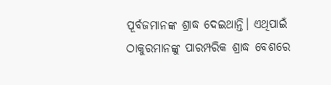ପୂର୍ବଜମାନଙ୍କ ଶ୍ରାଦ୍ଧ ଦେଇଥାନ୍ତି। ଏଥିପାଇଁ ଠାକୁରମାନଙ୍କୁ ପାରମ୍ପରିକ ଶ୍ରାଦ୍ଧ ବେଶରେ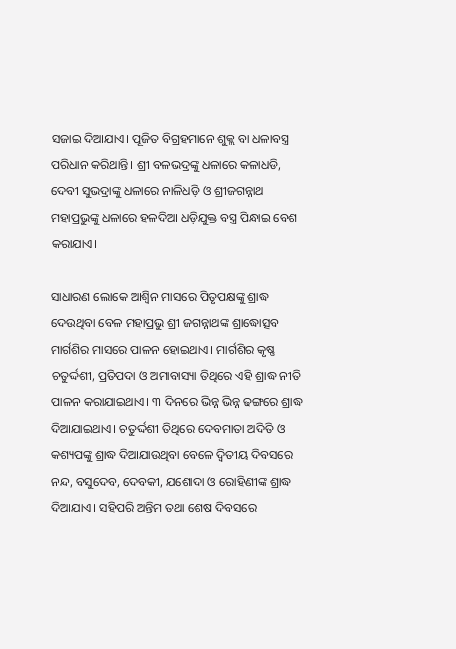ସଜାଇ ଦିଆଯାଏ। ପୂଜିତ ବିଗ୍ରହମାନେ ଶୁକ୍ଲ ବା ଧଳାବସ୍ତ୍ର ପରିଧାନ କରିଥାନ୍ତି। ଶ୍ରୀ ବଳଭଦ୍ରଙ୍କୁ ଧଳାରେ କଳାଧଡି, ଦେବୀ ସୁଭଦ୍ରାଙ୍କୁ ଧଳାରେ ନାଳିଧଡ଼ି ଓ ଶ୍ରୀଜଗନ୍ନାଥ ମହାପ୍ରଭୁଙ୍କୁ ଧଳାରେ ହଳଦିଆ ଧଡ଼ିଯୁକ୍ତ ବସ୍ତ୍ର ପିନ୍ଧାଇ ବେଶ କରାଯାଏ।

ସାଧାରଣ ଲୋକେ ଆଶ୍ୱିନ ମାସରେ ପିତୃପକ୍ଷଙ୍କୁ ଶ୍ରାଦ୍ଧ ଦେଉଥିବା ବେଳ ମହାପ୍ରଭୁ ଶ୍ରୀ ଜଗନ୍ନାଥଙ୍କ ଶ୍ରାଦ୍ଧୋତ୍ସବ ମାର୍ଗଶିର ମାସରେ ପାଳନ ହୋଇଥାଏ। ମାର୍ଗଶିର କୃଷ୍ଣ ଚତୁର୍ଦ୍ଦଶୀ, ପ୍ରତିପଦା ଓ ଅମାବାସ୍ୟା ତିଥିରେ ଏହି ଶ୍ରାଦ୍ଧ ନୀତି ପାଳନ କରାଯାଇଥାଏ। ୩ ଦିନରେ ଭିନ୍ନ ଭିନ୍ନ ଢଙ୍ଗରେ ଶ୍ରାଦ୍ଧ ଦିଆଯାଇଥାଏ। ଚତୁର୍ଦ୍ଦଶୀ ତିଥିରେ ଦେବମାତା ଅଦିତି ଓ କଶ୍ୟପଙ୍କୁ ଶ୍ରାଦ୍ଧ ଦିଆଯାଉଥିବା ବେଳେ ଦ୍ୱିତୀୟ ଦିବସରେ ନନ୍ଦ, ବସୁଦେବ, ଦେବକୀ, ଯଶୋଦା ଓ ରୋହିଣୀଙ୍କ ଶ୍ରାଦ୍ଧ ଦିଆଯାଏ। ସହିପରି ଅନ୍ତିମ ତଥା ଶେଷ ଦିବସରେ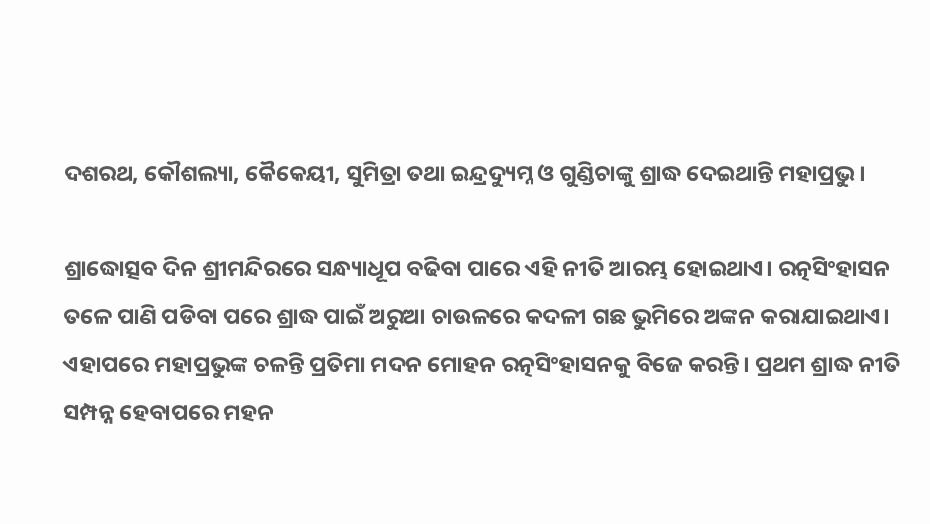ଦଶରଥ, କୌଶଲ୍ୟା, କୈକେୟୀ, ସୁମିତ୍ରା ତଥା ଇନ୍ଦ୍ରଦ୍ୟୁମ୍ନ ଓ ଗୁଣ୍ଡିଚାଙ୍କୁ ଶ୍ରାଦ୍ଧ ଦେଇଥାନ୍ତି ମହାପ୍ରଭୁ।

ଶ୍ରାଦ୍ଧୋତ୍ସବ ଦିନ ଶ୍ରୀମନ୍ଦିରରେ ସନ୍ଧ୍ୟାଧୂପ ବଢିବା ପାରେ ଏହି ନୀତି ଆରମ୍ଭ ହୋଇଥାଏ। ରତ୍ନସିଂହାସନ ତଳେ ପାଣି ପଡିବା ପରେ ଶ୍ରାଦ୍ଧ ପାଇଁ ଅରୁଆ ଚାଉଳରେ କଦଳୀ ଗଛ ଭୁମିରେ ଅଙ୍କନ କରାଯାଇଥାଏ। ଏହାପରେ ମହାପ୍ରଭୁଙ୍କ ଚଳନ୍ତି ପ୍ରତିମା ମଦନ ମୋହନ ରତ୍ନସିଂହାସନକୁ ବିଜେ କରନ୍ତି। ପ୍ରଥମ ଶ୍ରାଦ୍ଧ ନୀତି ସମ୍ପନ୍ନ ହେବାପରେ ମହନ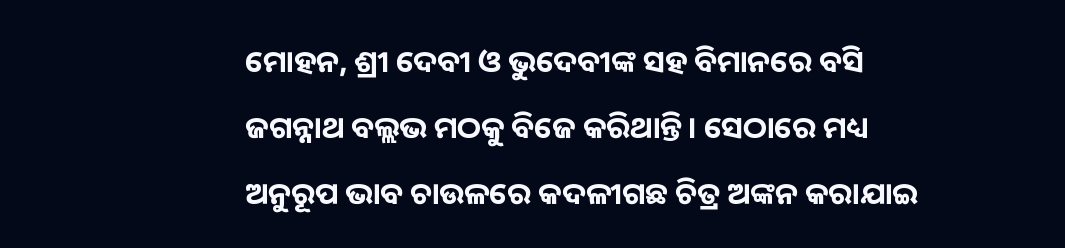ମୋହନ, ଶ୍ରୀ ଦେବୀ ଓ ଭୁଦେବୀଙ୍କ ସହ ବିମାନରେ ବସି ଜଗନ୍ନାଥ ବଲ୍ଲଭ ମଠକୁ ବିଜେ କରିଥାନ୍ତି। ସେଠାରେ ମଧ୍ୟ ଅନୁରୂପ ଭାବ ଚାଉଳରେ କଦଳୀଗଛ ଚିତ୍ର ଅଙ୍କନ କରାଯାଇ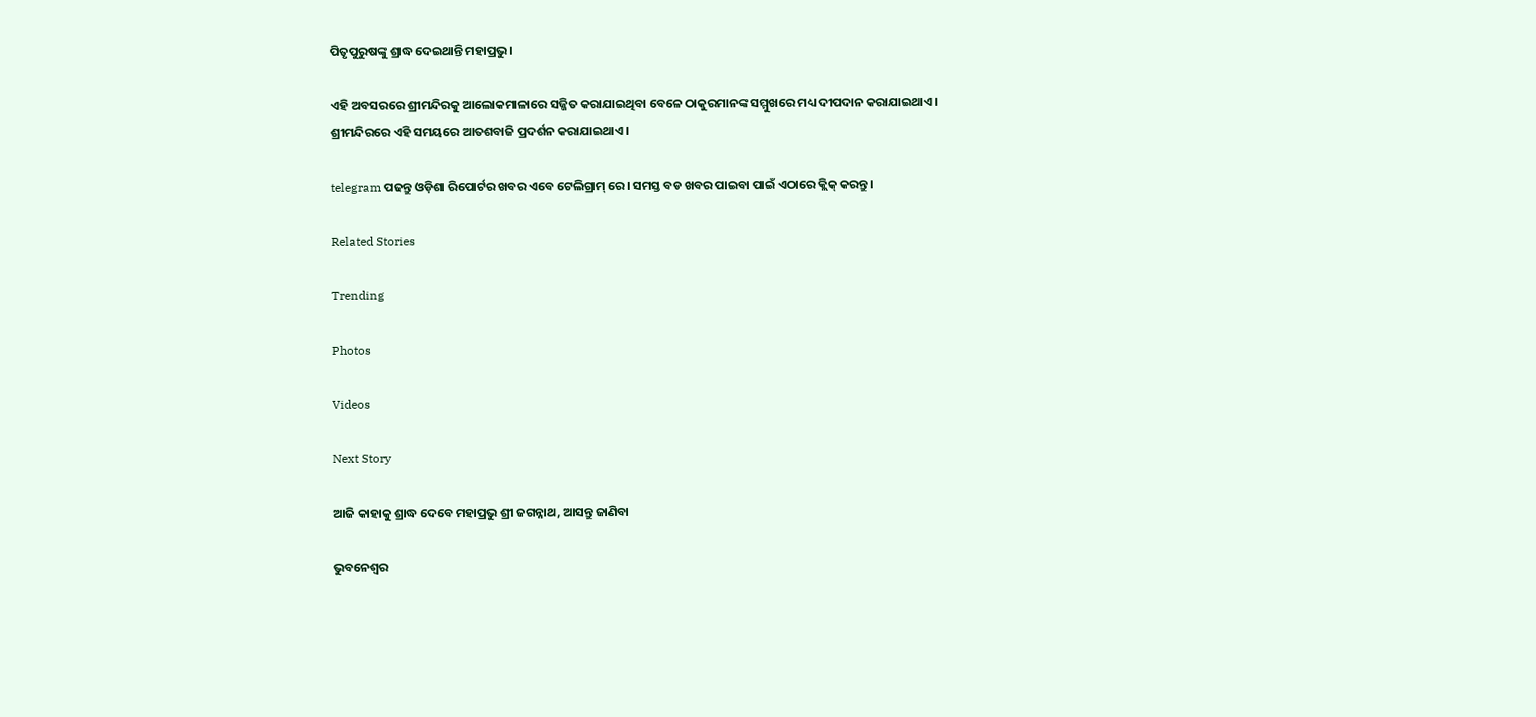ପିତୃପୁରୁଷଙ୍କୁ ଶ୍ରାଦ୍ଧ ଦେଇଥାନ୍ତି ମହାପ୍ରଭୁ।

ଏହି ଅବସରରେ ଶ୍ରୀମନ୍ଦିରକୁ ଆଲୋକମାଳାରେ ସଜ୍ଜିତ କରାଯାଇଥିବା ବେଳେ ଠାକୁରମାନଙ୍କ ସମ୍ମୁଖରେ ମଧ୍ୟ ଦୀପଦାନ କରାଯାଇଥାଏ। ଶ୍ରୀମନ୍ଦିରରେ ଏହି ସମୟରେ ଆତଶବାଜି ପ୍ରଦର୍ଶନ କରାଯାଇଥାଏ।

telegram ପଢନ୍ତୁ ଓଡ଼ିଶା ରିପୋର୍ଟର ଖବର ଏବେ ଟେଲିଗ୍ରାମ୍ ରେ। ସମସ୍ତ ବଡ ଖବର ପାଇବା ପାଇଁ ଏଠାରେ କ୍ଲିକ୍ କରନ୍ତୁ।

Related Stories

Trending

Photos

Videos

Next Story

ଆଜି କାହାକୁ ଶ୍ରାଦ୍ଧ ଦେବେ ମହାପ୍ରଭୁ ଶ୍ରୀ ଜଗନ୍ନାଥ, ଆସନ୍ତୁ ଜାଣିବା

ଭୁବନେଶ୍ୱର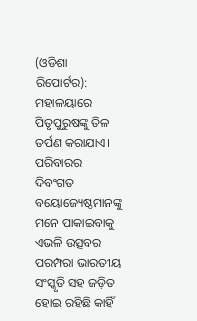(ଓଡିଶା ରିପୋର୍ଟର): ମହାଳୟାରେ ପିତୃପୁରୁଷଙ୍କୁ ତିଳ ତର୍ପଣ କରାଯାଏ। ପରିବାରର ଦିବଂଗତ ବୟୋଜ୍ୟେଷ୍ଠମାନଙ୍କୁ ମନେ ପାକାଇବାକୁ ଏଭଳି ଉତ୍ସବର ପରମ୍ପରା ଭାରତୀୟ ସଂସ୍କୃତି ସହ ଜଡ଼ିତ ହୋଇ ରହିଛି କାହିଁ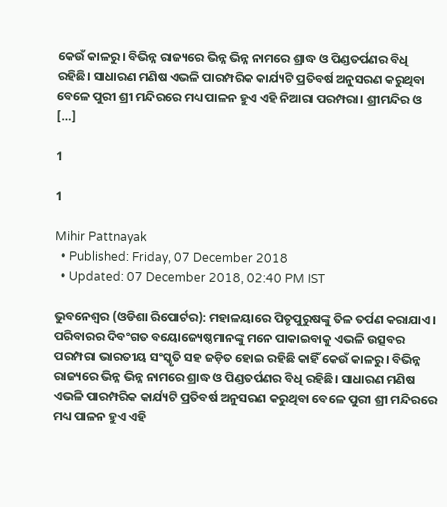କେଉଁ କାଳରୁ। ବିଭିନ୍ନ ରାଜ୍ୟରେ ଭିନ୍ନ ଭିନ୍ନ ନାମରେ ଶ୍ରାଦ୍ଧ ଓ ପିଣ୍ଡତର୍ପଣର ବିଧି ରହିଛି। ସାଧାରଣ ମଣିଷ ଏଭଳି ପାରମ୍ପରିକ କାର୍ଯ୍ୟଟି ପ୍ରତିବର୍ଷ ଅନୁସରଣ କରୁଥିବା ବେଳେ ପୁରୀ ଶ୍ରୀ ମନ୍ଦିରରେ ମଧ୍ୟ ପାଳନ ହୁଏ ଏହି ନିଆରା ପରମ୍ପରା। ଶ୍ରୀମନ୍ଦିର ଓ […]

1

1

Mihir Pattnayak
  • Published: Friday, 07 December 2018
  • Updated: 07 December 2018, 02:40 PM IST

ଭୁବନେଶ୍ୱର (ଓଡିଶା ରିପୋର୍ଟର): ମହାଳୟାରେ ପିତୃପୁରୁଷଙ୍କୁ ତିଳ ତର୍ପଣ କରାଯାଏ। ପରିବାରର ଦିବଂଗତ ବୟୋଜ୍ୟେଷ୍ଠମାନଙ୍କୁ ମନେ ପାକାଇବାକୁ ଏଭଳି ଉତ୍ସବର ପରମ୍ପରା ଭାରତୀୟ ସଂସ୍କୃତି ସହ ଜଡ଼ିତ ହୋଇ ରହିଛି କାହିଁ କେଉଁ କାଳରୁ। ବିଭିନ୍ନ ରାଜ୍ୟରେ ଭିନ୍ନ ଭିନ୍ନ ନାମରେ ଶ୍ରାଦ୍ଧ ଓ ପିଣ୍ଡତର୍ପଣର ବିଧି ରହିଛି। ସାଧାରଣ ମଣିଷ ଏଭଳି ପାରମ୍ପରିକ କାର୍ଯ୍ୟଟି ପ୍ରତିବର୍ଷ ଅନୁସରଣ କରୁଥିବା ବେଳେ ପୁରୀ ଶ୍ରୀ ମନ୍ଦିରରେ ମଧ୍ୟ ପାଳନ ହୁଏ ଏହି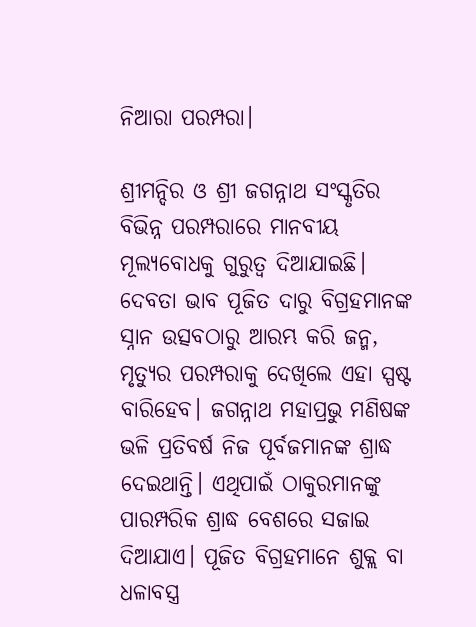ନିଆରା ପରମ୍ପରା।

ଶ୍ରୀମନ୍ଦିର ଓ ଶ୍ରୀ ଜଗନ୍ନାଥ ସଂସ୍କୃତିର ବିଭିନ୍ନ ପରମ୍ପରାରେ ମାନବୀୟ ମୂଲ୍ୟବୋଧକୁ ଗୁରୁତ୍ୱ ଦିଆଯାଇଛି। ଦେବତା ଭାବ ପୂଜିତ ଦାରୁ ବିଗ୍ରହମାନଙ୍କ ସ୍ନାନ ଉତ୍ସବଠାରୁ ଆରମ୍ଭ କରି ଜନ୍ମ, ମୃତ୍ୟୁର ପରମ୍ପରାକୁ ଦେଖିଲେ ଏହା ସ୍ପଷ୍ଟ ବାରିହେବ। ଜଗନ୍ନାଥ ମହାପ୍ରଭୁ ମଣିଷଙ୍କ ଭଳି ପ୍ରତିବର୍ଷ ନିଜ ପୂର୍ବଜମାନଙ୍କ ଶ୍ରାଦ୍ଧ ଦେଇଥାନ୍ତି। ଏଥିପାଇଁ ଠାକୁରମାନଙ୍କୁ ପାରମ୍ପରିକ ଶ୍ରାଦ୍ଧ ବେଶରେ ସଜାଇ ଦିଆଯାଏ। ପୂଜିତ ବିଗ୍ରହମାନେ ଶୁକ୍ଲ ବା ଧଳାବସ୍ତ୍ର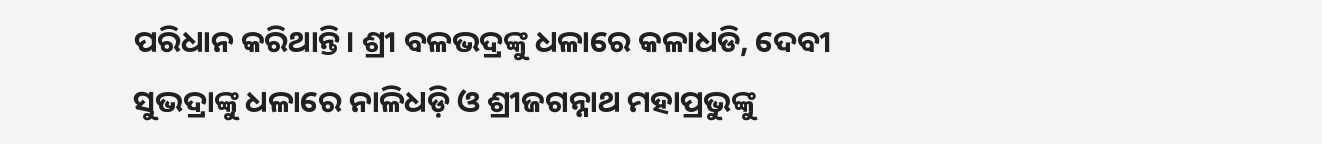ପରିଧାନ କରିଥାନ୍ତି। ଶ୍ରୀ ବଳଭଦ୍ରଙ୍କୁ ଧଳାରେ କଳାଧଡି, ଦେବୀ ସୁଭଦ୍ରାଙ୍କୁ ଧଳାରେ ନାଳିଧଡ଼ି ଓ ଶ୍ରୀଜଗନ୍ନାଥ ମହାପ୍ରଭୁଙ୍କୁ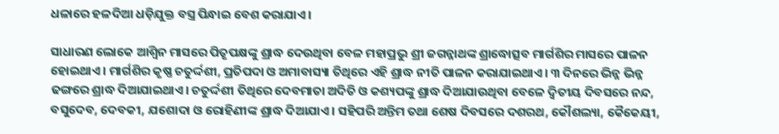ଧଳାରେ ହଳଦିଆ ଧଡ଼ିଯୁକ୍ତ ବସ୍ତ୍ର ପିନ୍ଧାଇ ବେଶ କରାଯାଏ।

ସାଧାରଣ ଲୋକେ ଆଶ୍ୱିନ ମାସରେ ପିତୃପକ୍ଷଙ୍କୁ ଶ୍ରାଦ୍ଧ ଦେଉଥିବା ବେଳ ମହାପ୍ରଭୁ ଶ୍ରୀ ଜଗନ୍ନାଥଙ୍କ ଶ୍ରାଦ୍ଧୋତ୍ସବ ମାର୍ଗଶିର ମାସରେ ପାଳନ ହୋଇଥାଏ। ମାର୍ଗଶିର କୃଷ୍ଣ ଚତୁର୍ଦ୍ଦଶୀ, ପ୍ରତିପଦା ଓ ଅମାବାସ୍ୟା ତିଥିରେ ଏହି ଶ୍ରାଦ୍ଧ ନୀତି ପାଳନ କରାଯାଇଥାଏ। ୩ ଦିନରେ ଭିନ୍ନ ଭିନ୍ନ ଢଙ୍ଗରେ ଶ୍ରାଦ୍ଧ ଦିଆଯାଇଥାଏ। ଚତୁର୍ଦ୍ଦଶୀ ତିଥିରେ ଦେବମାତା ଅଦିତି ଓ କଶ୍ୟପଙ୍କୁ ଶ୍ରାଦ୍ଧ ଦିଆଯାଉଥିବା ବେଳେ ଦ୍ୱିତୀୟ ଦିବସରେ ନନ୍ଦ, ବସୁଦେବ, ଦେବକୀ, ଯଶୋଦା ଓ ରୋହିଣୀଙ୍କ ଶ୍ରାଦ୍ଧ ଦିଆଯାଏ। ସହିପରି ଅନ୍ତିମ ତଥା ଶେଷ ଦିବସରେ ଦଶରଥ, କୌଶଲ୍ୟା, କୈକେୟୀ,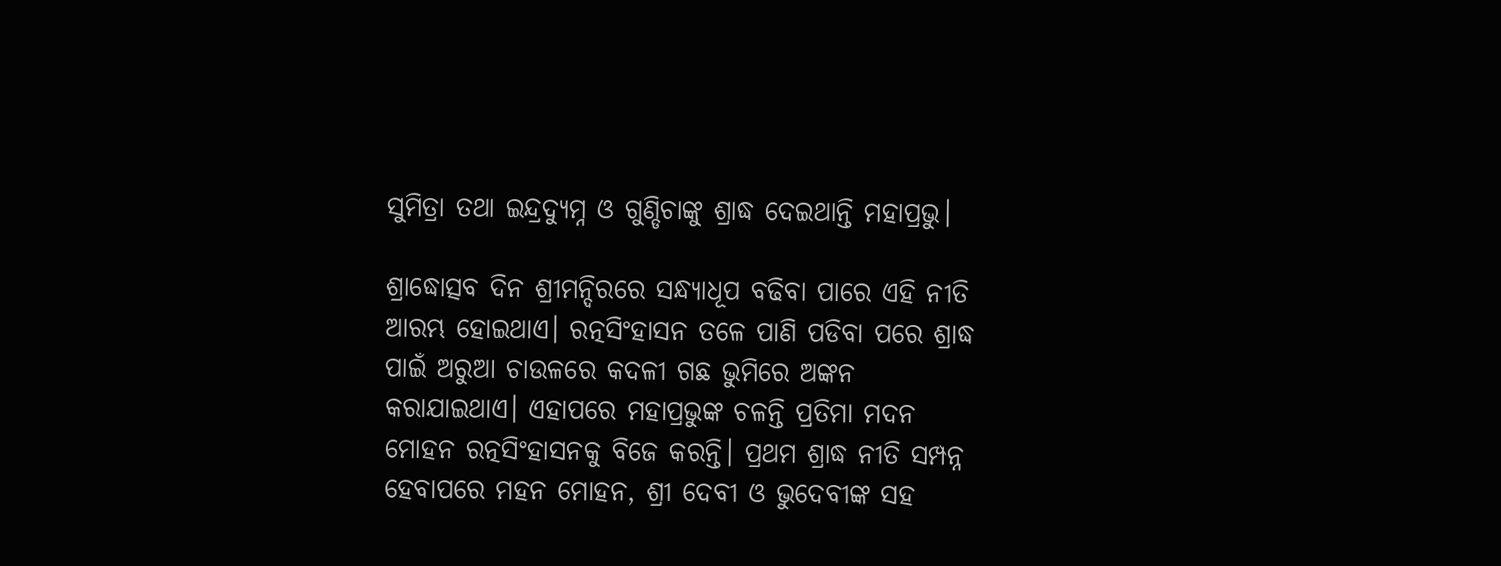ସୁମିତ୍ରା ତଥା ଇନ୍ଦ୍ରଦ୍ୟୁମ୍ନ ଓ ଗୁଣ୍ଡିଚାଙ୍କୁ ଶ୍ରାଦ୍ଧ ଦେଇଥାନ୍ତି ମହାପ୍ରଭୁ।

ଶ୍ରାଦ୍ଧୋତ୍ସବ ଦିନ ଶ୍ରୀମନ୍ଦିରରେ ସନ୍ଧ୍ୟାଧୂପ ବଢିବା ପାରେ ଏହି ନୀତି ଆରମ୍ଭ ହୋଇଥାଏ। ରତ୍ନସିଂହାସନ ତଳେ ପାଣି ପଡିବା ପରେ ଶ୍ରାଦ୍ଧ ପାଇଁ ଅରୁଆ ଚାଉଳରେ କଦଳୀ ଗଛ ଭୁମିରେ ଅଙ୍କନ କରାଯାଇଥାଏ। ଏହାପରେ ମହାପ୍ରଭୁଙ୍କ ଚଳନ୍ତି ପ୍ରତିମା ମଦନ ମୋହନ ରତ୍ନସିଂହାସନକୁ ବିଜେ କରନ୍ତି। ପ୍ରଥମ ଶ୍ରାଦ୍ଧ ନୀତି ସମ୍ପନ୍ନ ହେବାପରେ ମହନ ମୋହନ, ଶ୍ରୀ ଦେବୀ ଓ ଭୁଦେବୀଙ୍କ ସହ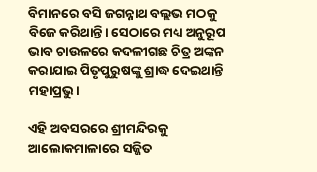ବିମାନରେ ବସି ଜଗନ୍ନାଥ ବଲ୍ଲଭ ମଠକୁ ବିଜେ କରିଥାନ୍ତି। ସେଠାରେ ମଧ୍ୟ ଅନୁରୂପ ଭାବ ଚାଉଳରେ କଦଳୀଗଛ ଚିତ୍ର ଅଙ୍କନ କରାଯାଇ ପିତୃପୁରୁଷଙ୍କୁ ଶ୍ରାଦ୍ଧ ଦେଇଥାନ୍ତି ମହାପ୍ରଭୁ।

ଏହି ଅବସରରେ ଶ୍ରୀମନ୍ଦିରକୁ ଆଲୋକମାଳାରେ ସଜ୍ଜିତ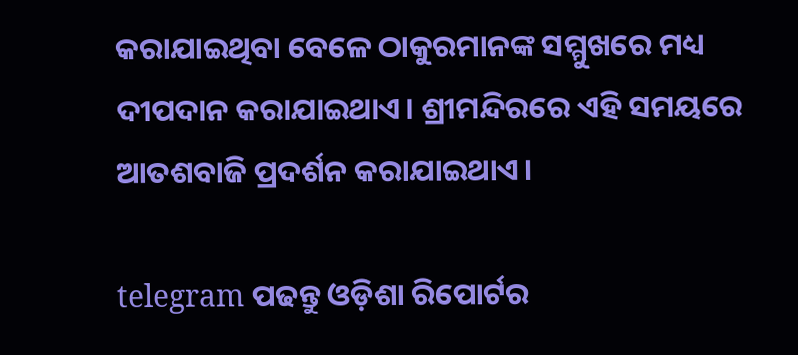କରାଯାଇଥିବା ବେଳେ ଠାକୁରମାନଙ୍କ ସମ୍ମୁଖରେ ମଧ୍ୟ ଦୀପଦାନ କରାଯାଇଥାଏ। ଶ୍ରୀମନ୍ଦିରରେ ଏହି ସମୟରେ ଆତଶବାଜି ପ୍ରଦର୍ଶନ କରାଯାଇଥାଏ।

telegram ପଢନ୍ତୁ ଓଡ଼ିଶା ରିପୋର୍ଟର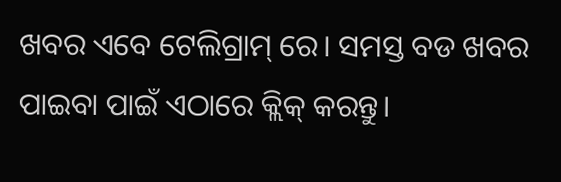ଖବର ଏବେ ଟେଲିଗ୍ରାମ୍ ରେ। ସମସ୍ତ ବଡ ଖବର ପାଇବା ପାଇଁ ଏଠାରେ କ୍ଲିକ୍ କରନ୍ତୁ।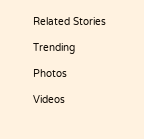Related Stories

Trending

Photos

Videos